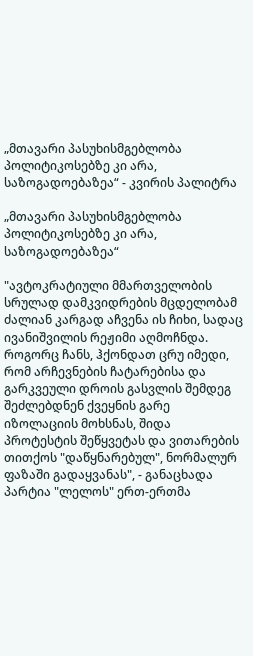„მთავარი პასუხისმგებლობა პოლიტიკოსებზე კი არა, საზოგადოებაზეა“ - კვირის პალიტრა

„მთავარი პასუხისმგებლობა პოლიტიკოსებზე კი არა, საზოგადოებაზეა“

"ავტოკრატიული მმართველობის სრულად დამკვიდრების მცდელობამ ძალიან კარგად აჩვენა ის ჩიხი, სადაც ივანიშვილის რეჟიმი აღმოჩნდა. როგორც ჩანს, ჰქონდათ ცრუ იმედი, რომ არჩევნების ჩატარებისა და გარკვეული დროის გასვლის შემდეგ შეძლებდნენ ქვეყნის გარე იზოლაციის მოხსნას, შიდა პროტესტის შეწყვეტას და ვითარების თითქოს "დაწყნარებულ", ნორმალურ ფაზაში გადაყვანას", - განაცხადა პარტია "ლელოს" ერთ-ერთმა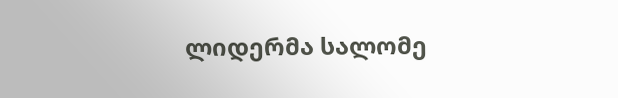ლიდერმა სალომე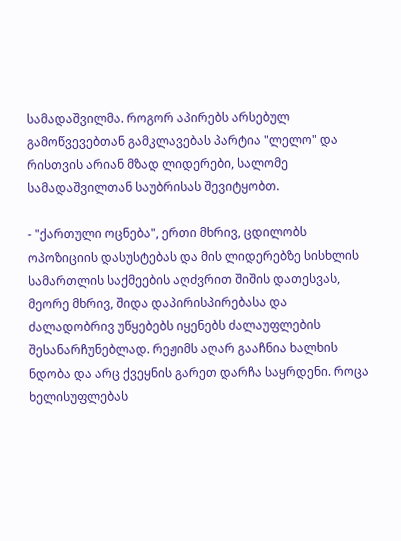სამადაშვილმა. როგორ აპირებს არსებულ გამოწვევებთან გამკლავებას პარტია "ლელო" და რისთვის არიან მზად ლიდერები, სალომე სამადაშვილთან საუბრისას შევიტყობთ.

- "ქართული ოცნება", ერთი მხრივ, ცდილობს ოპოზიციის დასუსტებას და მის ლიდერებზე სისხლის სამართლის საქმეების აღძვრით შიშის დათესვას, მეორე მხრივ, შიდა დაპირისპირებასა და ძალადობრივ უწყებებს იყენებს ძალაუფლების შესანარჩუნებლად. რეჟიმს აღარ გააჩნია ხალხის ნდობა და არც ქვეყნის გარეთ დარჩა საყრდენი. როცა ხელისუფლებას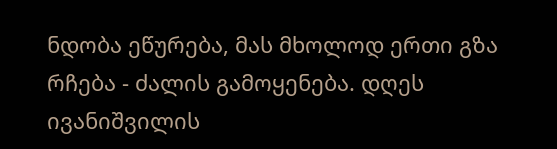ნდობა ეწურება, მას მხოლოდ ერთი გზა რჩება - ძალის გამოყენება. დღეს ივანიშვილის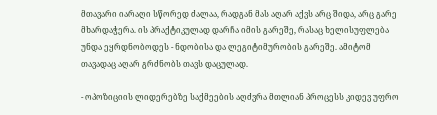მთავარი იარაღი სწორედ ძალაა, რადგან მას აღარ აქვს არც შიდა, არც გარე მხარდაჭერა. ის პრაქტიკულად დარჩა იმის გარეშე, რასაც ხელისუფლება უნდა ეყრდნობოდეს - ნდობისა და ლეგიტიმურობის გარეშე. ამიტომ თავადაც აღარ გრძნობს თავს დაცულად.

- ოპოზიციის ლიდერებზე საქმეების აღძვრა მთლიან პროცესს კიდევ უფრო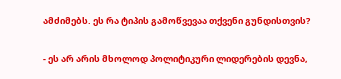ამძიმებს. ეს რა ტიპის გამოწვევაა თქვენი გუნდისთვის?

- ეს არ არის მხოლოდ პოლიტიკური ლიდერების დევნა,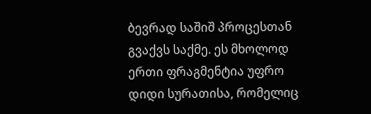ბევრად საშიშ პროცესთან გვაქვს საქმე. ეს მხოლოდ ერთი ფრაგმენტია უფრო დიდი სურათისა, რომელიც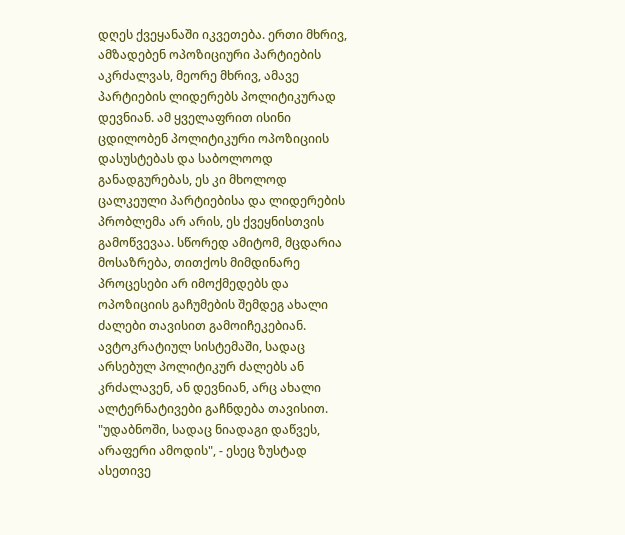დღეს ქვეყანაში იკვეთება. ერთი მხრივ, ამზადებენ ოპოზიციური პარტიების აკრძალვას, მეორე მხრივ, ამავე პარტიების ლიდერებს პოლიტიკურად დევნიან. ამ ყველაფრით ისინი ცდილობენ პოლიტიკური ოპოზიციის დასუსტებას და საბოლოოდ განადგურებას, ეს კი მხოლოდ ცალკეული პარტიებისა და ლიდერების პრობლემა არ არის, ეს ქვეყნისთვის გამოწვევაა. სწორედ ამიტომ, მცდარია მოსაზრება, თითქოს მიმდინარე პროცესები არ იმოქმედებს და ოპოზიციის გაჩუმების შემდეგ ახალი ძალები თავისით გამოიჩეკებიან. ავტოკრატიულ სისტემაში, სადაც არსებულ პოლიტიკურ ძალებს ან კრძალავენ, ან დევნიან, არც ახალი ალტერნატივები გაჩნდება თავისით. "უდაბნოში, სადაც ნიადაგი დაწვეს, არაფერი ამოდის", - ესეც ზუსტად ასეთივე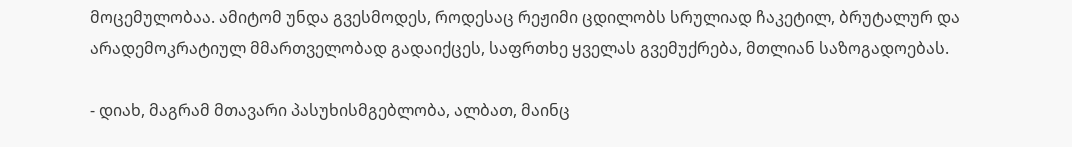მოცემულობაა. ამიტომ უნდა გვესმოდეს, როდესაც რეჟიმი ცდილობს სრულიად ჩაკეტილ, ბრუტალურ და არადემოკრატიულ მმართველობად გადაიქცეს, საფრთხე ყველას გვემუქრება, მთლიან საზოგადოებას.

- დიახ, მაგრამ მთავარი პასუხისმგებლობა, ალბათ, მაინც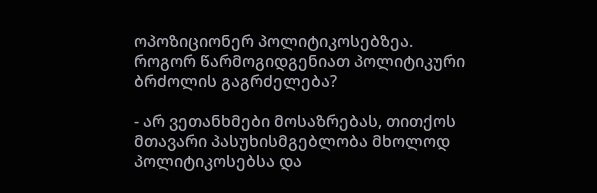ოპოზიციონერ პოლიტიკოსებზეა. როგორ წარმოგიდგენიათ პოლიტიკური ბრძოლის გაგრძელება?

- არ ვეთანხმები მოსაზრებას, თითქოს მთავარი პასუხისმგებლობა მხოლოდ პოლიტიკოსებსა და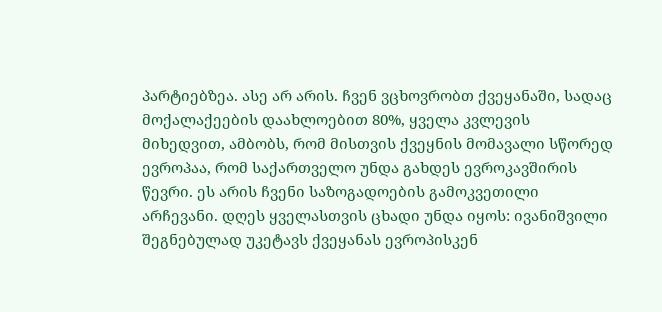პარტიებზეა. ასე არ არის. ჩვენ ვცხოვრობთ ქვეყანაში, სადაც მოქალაქეების დაახლოებით 80%, ყველა კვლევის მიხედვით, ამბობს, რომ მისთვის ქვეყნის მომავალი სწორედ ევროპაა, რომ საქართველო უნდა გახდეს ევროკავშირის წევრი. ეს არის ჩვენი საზოგადოების გამოკვეთილი არჩევანი. დღეს ყველასთვის ცხადი უნდა იყოს: ივანიშვილი შეგნებულად უკეტავს ქვეყანას ევროპისკენ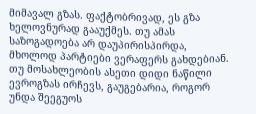მიმავალ გზას. ფაქტობრივად, ეს გზა ხელოვნურად გააუქმეს. თუ ამას საზოგადოება არ დაუპირისპირდა, მხოლოდ პარტიები ვერაფერს გახდებიან. თუ მოსახლეობის ასეთი დიდი ნაწილი ევროგზას ირჩევს, გაუგებარია, როგორ უნდა შეეგუოს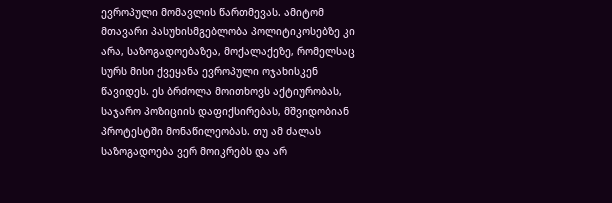ევროპული მომავლის წართმევას. ამიტომ მთავარი პასუხისმგებლობა პოლიტიკოსებზე კი არა, საზოგადოებაზეა, მოქალაქეზე, რომელსაც სურს მისი ქვეყანა ევროპული ოჯახისკენ წავიდეს. ეს ბრძოლა მოითხოვს აქტიურობას, საჯარო პოზიციის დაფიქსირებას, მშვიდობიან პროტესტში მონაწილეობას. თუ ამ ძალას საზოგადოება ვერ მოიკრებს და არ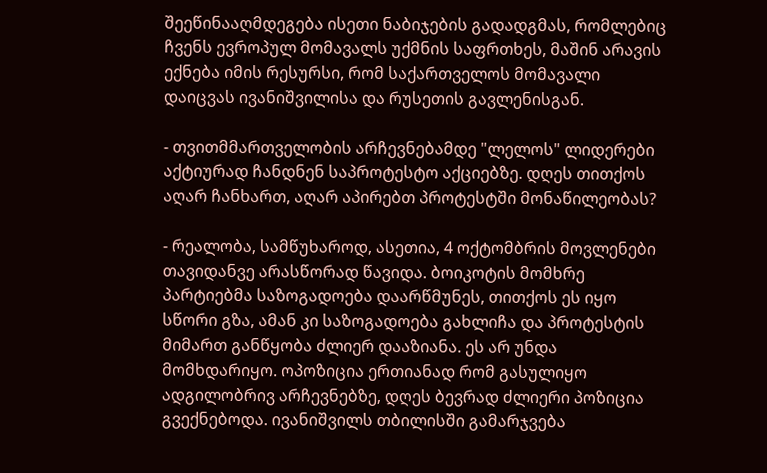შეეწინააღმდეგება ისეთი ნაბიჯების გადადგმას, რომლებიც ჩვენს ევროპულ მომავალს უქმნის საფრთხეს, მაშინ არავის ექნება იმის რესურსი, რომ საქართველოს მომავალი დაიცვას ივანიშვილისა და რუსეთის გავლენისგან.

- თვითმმართველობის არჩევნებამდე "ლელოს" ლიდერები აქტიურად ჩანდნენ საპროტესტო აქციებზე. დღეს თითქოს აღარ ჩანხართ, აღარ აპირებთ პროტესტში მონაწილეობას?

- რეალობა, სამწუხაროდ, ასეთია, 4 ოქტომბრის მოვლენები თავიდანვე არასწორად წავიდა. ბოიკოტის მომხრე პარტიებმა საზოგადოება დაარწმუნეს, თითქოს ეს იყო სწორი გზა, ამან კი საზოგადოება გახლიჩა და პროტესტის მიმართ განწყობა ძლიერ დააზიანა. ეს არ უნდა მომხდარიყო. ოპოზიცია ერთიანად რომ გასულიყო ადგილობრივ არჩევნებზე, დღეს ბევრად ძლიერი პოზიცია გვექნებოდა. ივანიშვილს თბილისში გამარჯვება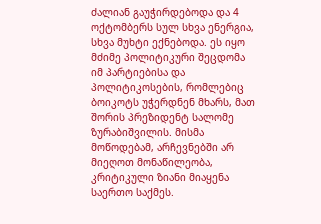ძალიან გაუჭირდებოდა და 4 ოქტომბერს სულ სხვა ენერგია, სხვა მუხტი ექნებოდა. ეს იყო მძიმე პოლიტიკური შეცდომა იმ პარტიებისა და პოლიტიკოსების, რომლებიც ბოიკოტს უჭერდნენ მხარს, მათ შორის პრეზიდენტ სალომე ზურაბიშვილის. მისმა მოწოდებამ, არჩევნებში არ მიეღოთ მონაწილეობა, კრიტიკული ზიანი მიაყენა საერთო საქმეს.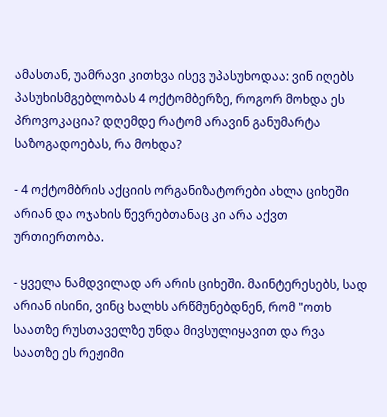ამასთან, უამრავი კითხვა ისევ უპასუხოდაა: ვინ იღებს პასუხისმგებლობას 4 ოქტომბერზე, როგორ მოხდა ეს პროვოკაცია? დღემდე რატომ არავინ განუმარტა საზოგადოებას, რა მოხდა?

- 4 ოქტომბრის აქციის ორგანიზატორები ახლა ციხეში არიან და ოჯახის წევრებთანაც კი არა აქვთ ურთიერთობა.

- ყველა ნამდვილად არ არის ციხეში. მაინტერესებს, სად არიან ისინი, ვინც ხალხს არწმუნებდნენ, რომ "ოთხ საათზე რუსთაველზე უნდა მივსულიყავით და რვა საათზე ეს რეჟიმი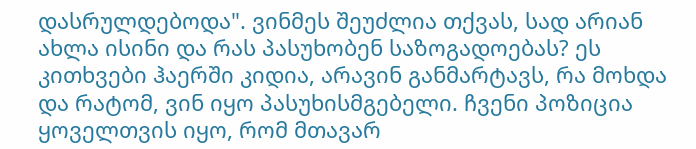დასრულდებოდა". ვინმეს შეუძლია თქვას, სად არიან ახლა ისინი და რას პასუხობენ საზოგადოებას? ეს კითხვები ჰაერში კიდია, არავინ განმარტავს, რა მოხდა და რატომ, ვინ იყო პასუხისმგებელი. ჩვენი პოზიცია ყოველთვის იყო, რომ მთავარ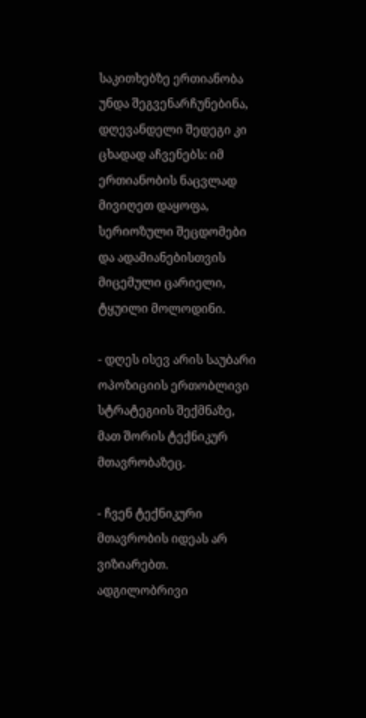საკითხებზე ერთიანობა უნდა შეგვენარჩუნებინა, დღევანდელი შედეგი კი ცხადად აჩვენებს: იმ ერთიანობის ნაცვლად მივიღეთ დაყოფა, სერიოზული შეცდომები და ადამიანებისთვის მიცემული ცარიელი, ტყუილი მოლოდინი.

- დღეს ისევ არის საუბარი ოპოზიციის ერთობლივი სტრატეგიის შექმნაზე, მათ შორის ტექნიკურ მთავრობაზეც.

- ჩვენ ტექნიკური მთავრობის იდეას არ ვიზიარებთ. ადგილობრივი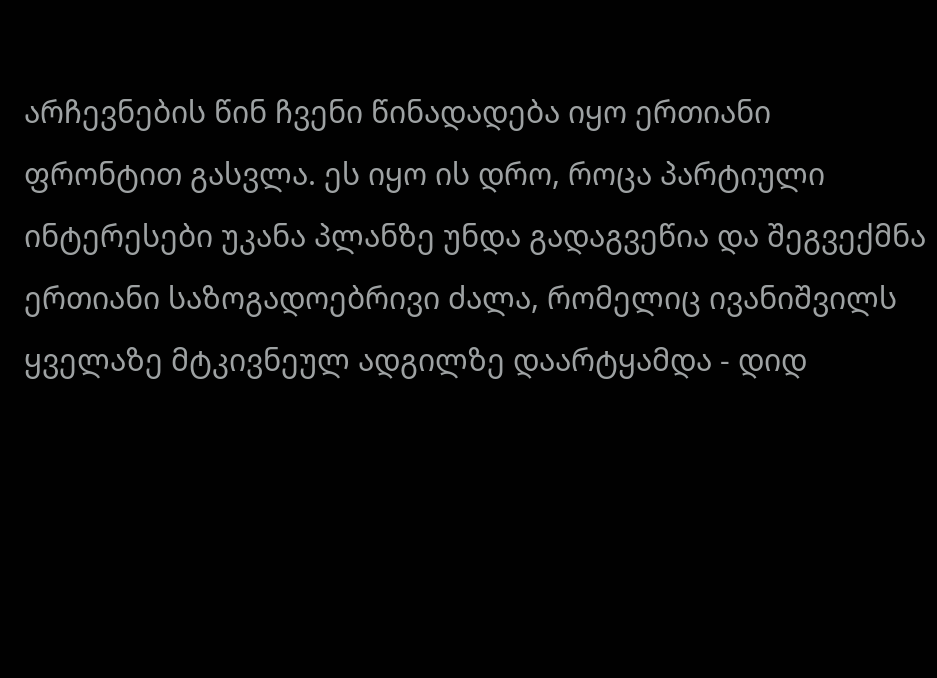არჩევნების წინ ჩვენი წინადადება იყო ერთიანი ფრონტით გასვლა. ეს იყო ის დრო, როცა პარტიული ინტერესები უკანა პლანზე უნდა გადაგვეწია და შეგვექმნა ერთიანი საზოგადოებრივი ძალა, რომელიც ივანიშვილს ყველაზე მტკივნეულ ადგილზე დაარტყამდა - დიდ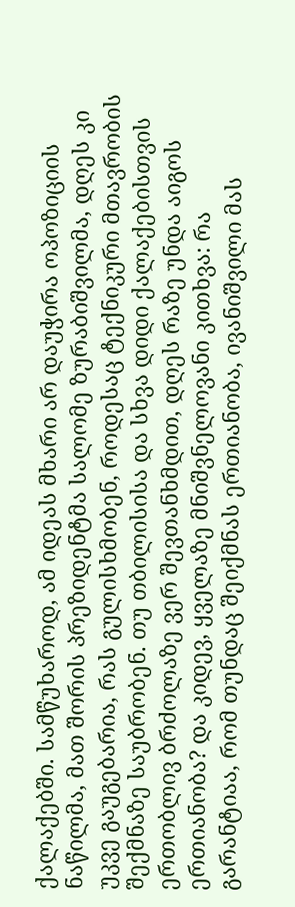ქალაქებში. სამწუხაროდ, ამ იდეას მხარი არ დაუჭირა ოპოზიციის ნაწილმა, მათ შორის პრეზიდენტმა სალომე ზურაბიშვილმა, დღეს კი უკვე გაუგებარია, რას გულისხმობენ, როდესაც ტექნიკური მთავრობის შექმნაზე საუბრობენ. თუ თბილისისა და სხვა დიდი ქალაქებისთვის ერთობლივ ბრძოლაზე ვერ შევთანხმდით, დღეს რაზე უნდა აიგოს ერთიანობა? და კიდევ, ყველაზე მნიშვნელოვანი კითხვა: რა გარანტიაა, რომ თუნდაც შეიქმნას ერთიანობა, ივანიშვილი მას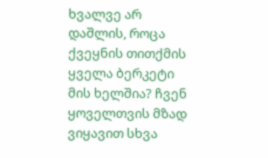ხვალვე არ დაშლის, როცა ქვეყნის თითქმის ყველა ბერკეტი მის ხელშია? ჩვენ ყოველთვის მზად ვიყავით სხვა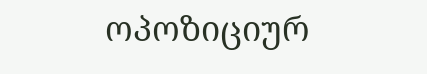ოპოზიციურ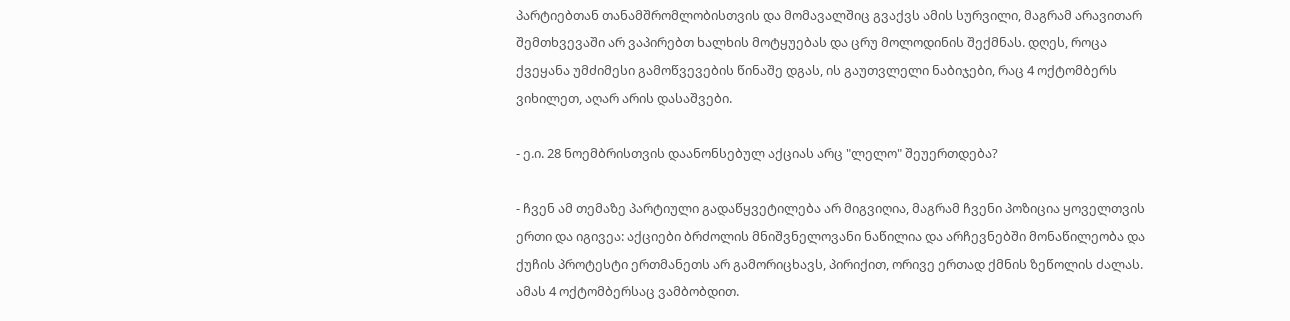პარტიებთან თანამშრომლობისთვის და მომავალშიც გვაქვს ამის სურვილი, მაგრამ არავითარ შემთხვევაში არ ვაპირებთ ხალხის მოტყუებას და ცრუ მოლოდინის შექმნას. დღეს, როცა ქვეყანა უმძიმესი გამოწვევების წინაშე დგას, ის გაუთვლელი ნაბიჯები, რაც 4 ოქტომბერს ვიხილეთ, აღარ არის დასაშვები.

- ე.ი. 28 ნოემბრისთვის დაანონსებულ აქციას არც "ლელო" შეუერთდება?

- ჩვენ ამ თემაზე პარტიული გადაწყვეტილება არ მიგვიღია, მაგრამ ჩვენი პოზიცია ყოველთვის ერთი და იგივეა: აქციები ბრძოლის მნიშვნელოვანი ნაწილია და არჩევნებში მონაწილეობა და ქუჩის პროტესტი ერთმანეთს არ გამორიცხავს, პირიქით, ორივე ერთად ქმნის ზეწოლის ძალას. ამას 4 ოქტომბერსაც ვამბობდით.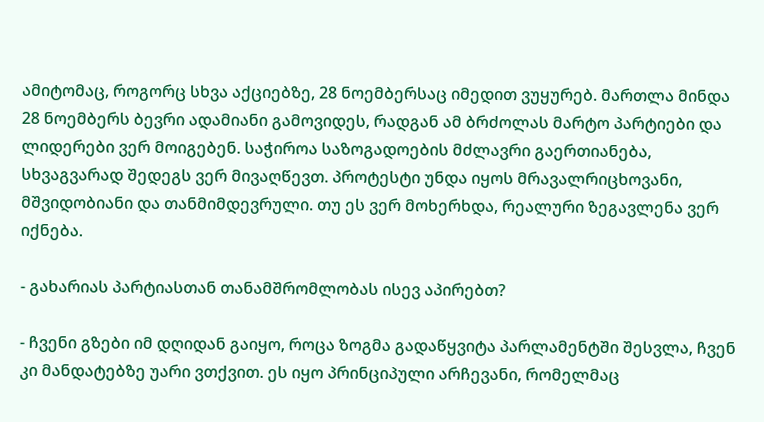ამიტომაც, როგორც სხვა აქციებზე, 28 ნოემბერსაც იმედით ვუყურებ. მართლა მინდა 28 ნოემბერს ბევრი ადამიანი გამოვიდეს, რადგან ამ ბრძოლას მარტო პარტიები და ლიდერები ვერ მოიგებენ. საჭიროა საზოგადოების მძლავრი გაერთიანება, სხვაგვარად შედეგს ვერ მივაღწევთ. პროტესტი უნდა იყოს მრავალრიცხოვანი, მშვიდობიანი და თანმიმდევრული. თუ ეს ვერ მოხერხდა, რეალური ზეგავლენა ვერ იქნება.

- გახარიას პარტიასთან თანამშრომლობას ისევ აპირებთ?

- ჩვენი გზები იმ დღიდან გაიყო, როცა ზოგმა გადაწყვიტა პარლამენტში შესვლა, ჩვენ კი მანდატებზე უარი ვთქვით. ეს იყო პრინციპული არჩევანი, რომელმაც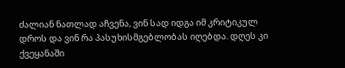ძალიან ნათლად აჩვენა, ვინ სად იდგა იმ კრიტიკულ დროს და ვინ რა პასუხისმგებლობას იღებდა. დღეს კი ქვეყანაში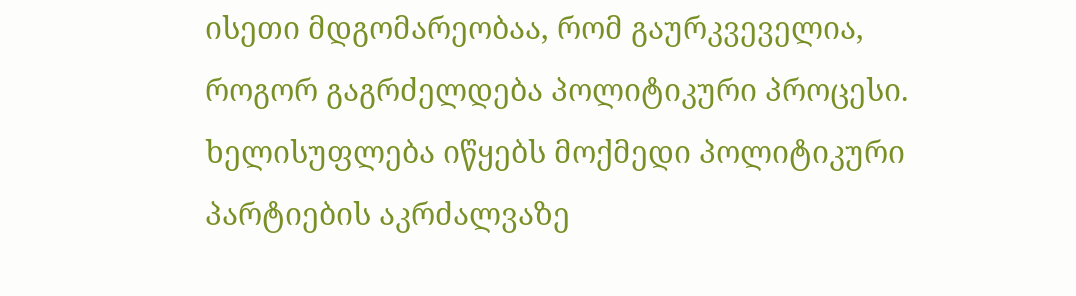ისეთი მდგომარეობაა, რომ გაურკვეველია, როგორ გაგრძელდება პოლიტიკური პროცესი. ხელისუფლება იწყებს მოქმედი პოლიტიკური პარტიების აკრძალვაზე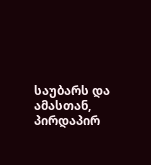საუბარს და ამასთან, პირდაპირ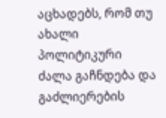აცხადებს, რომ თუ ახალი პოლიტიკური ძალა გაჩნდება და გაძლიერების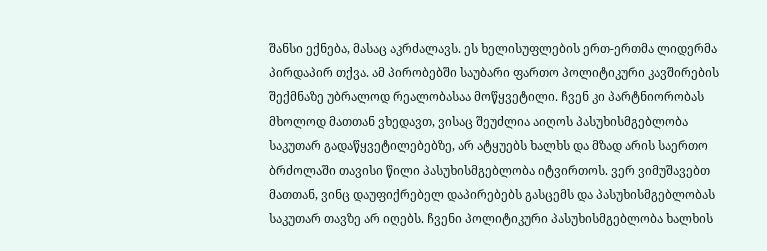შანსი ექნება, მასაც აკრძალავს. ეს ხელისუფლების ერთ-ერთმა ლიდერმა პირდაპირ თქვა. ამ პირობებში საუბარი ფართო პოლიტიკური კავშირების შექმნაზე უბრალოდ რეალობასაა მოწყვეტილი. ჩვენ კი პარტნიორობას მხოლოდ მათთან ვხედავთ, ვისაც შეუძლია აიღოს პასუხისმგებლობა საკუთარ გადაწყვეტილებებზე, არ ატყუებს ხალხს და მზად არის საერთო ბრძოლაში თავისი წილი პასუხისმგებლობა იტვირთოს. ვერ ვიმუშავებთ მათთან, ვინც დაუფიქრებელ დაპირებებს გასცემს და პასუხისმგებლობას საკუთარ თავზე არ იღებს. ჩვენი პოლიტიკური პასუხისმგებლობა ხალხის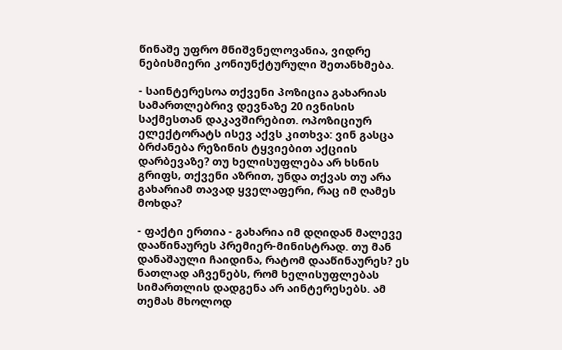წინაშე უფრო მნიშვნელოვანია, ვიდრე ნებისმიერი კონიუნქტურული შეთანხმება.

- საინტერესოა თქვენი პოზიცია გახარიას სამართლებრივ დევნაზე 20 ივნისის საქმესთან დაკავშირებით. ოპოზიციურ ელექტორატს ისევ აქვს კითხვა: ვინ გასცა ბრძანება რეზინის ტყვიებით აქციის დარბევაზე? თუ ხელისუფლება არ ხსნის გრიფს, თქვენი აზრით, უნდა თქვას თუ არა გახარიამ თავად ყველაფერი, რაც იმ ღამეს მოხდა?

- ფაქტი ერთია - გახარია იმ დღიდან მალევე დააწინაურეს პრემიერ-მინისტრად. თუ მან დანაშაული ჩაიდინა, რატომ დააწინაურეს? ეს ნათლად აჩვენებს, რომ ხელისუფლებას სიმართლის დადგენა არ აინტერესებს. ამ თემას მხოლოდ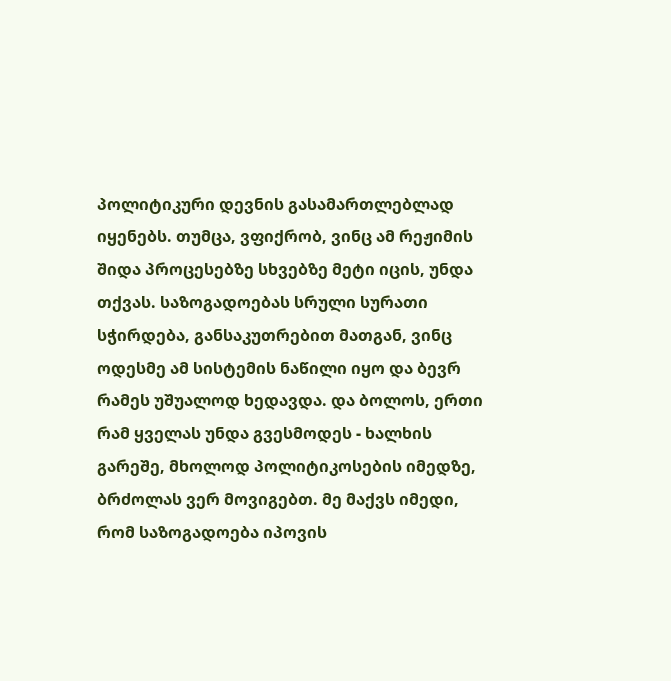პოლიტიკური დევნის გასამართლებლად იყენებს. თუმცა, ვფიქრობ, ვინც ამ რეჟიმის შიდა პროცესებზე სხვებზე მეტი იცის, უნდა თქვას. საზოგადოებას სრული სურათი სჭირდება, განსაკუთრებით მათგან, ვინც ოდესმე ამ სისტემის ნაწილი იყო და ბევრ რამეს უშუალოდ ხედავდა. და ბოლოს, ერთი რამ ყველას უნდა გვესმოდეს - ხალხის გარეშე, მხოლოდ პოლიტიკოსების იმედზე, ბრძოლას ვერ მოვიგებთ. მე მაქვს იმედი, რომ საზოგადოება იპოვის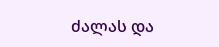ძალას და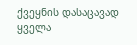ქვეყნის დასაცავად ყველა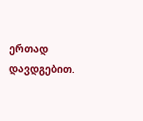ერთად დავდგებით.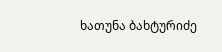ხათუნა ბახტურიძე